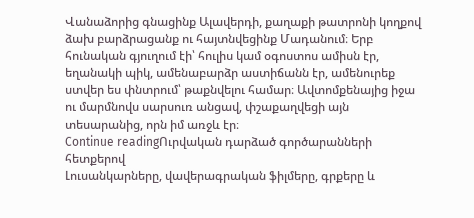Վանաձորից գնացինք Ալավերդի, քաղաքի թատրոնի կողքով ձախ բարձրացանք ու հայտնվեցինք Մադանում։ Երբ հունական գյուղում էի՝ հուլիս կամ օգոստոս ամիսն էր, եղանակի պիկ, ամենաբարձր աստիճանն էր, ամենուրեք ստվեր ես փնտրում՝ թաքնվելու համար։ Ավտոմքենայից իջա ու մարմնովս սարսուռ անցավ, փշաքաղվեցի այն տեսարանից, որն իմ առջև էր։
Continue readingՈւրվական դարձած գործարանների հետքերով
Լուսանկարները, վավերագրական ֆիլմերը, գրքերը և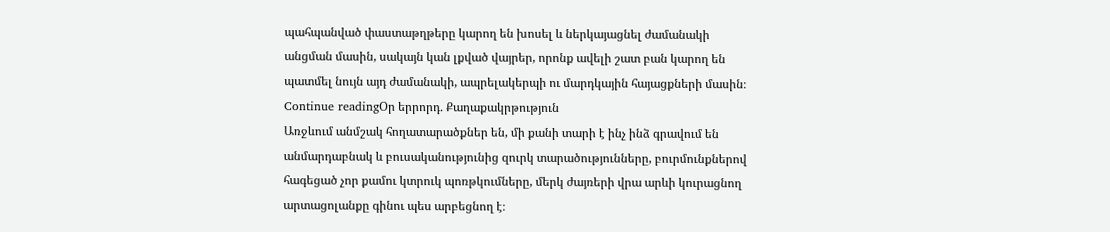պահպանված փաստաթղթերը կարող են խոսել և ներկայացնել ժամանակի անցման մասին, սակայն կան լքված վայրեր, որոնք ավելի շատ բան կարող են պատմել նույն այդ ժամանակի, ապրելակերպի ու մարդկային հայացքների մասին։
Continue readingՕր երրորդ․ Քաղաքակրթություն
Առջևում անմշակ հողատարածքներ են, մի քանի տարի է ինչ ինձ գրավում են անմարդաբնակ և բուսականությունից զուրկ տարածությունները, բուրմունքներով հագեցած չոր քամու կտրուկ պոռթկումները, մերկ ժայռերի վրա արևի կուրացնող արտացոլանքը գինու պես արբեցնող է։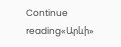Continue reading«Արևի»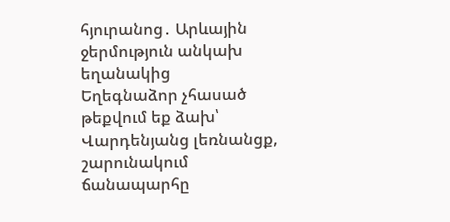հյուրանոց․ Արևային ջերմություն անկախ եղանակից
Եղեգնաձոր չհասած թեքվում եք ձախ՝ Վարդենյանց լեռնանցք, շարունակում ճանապարհը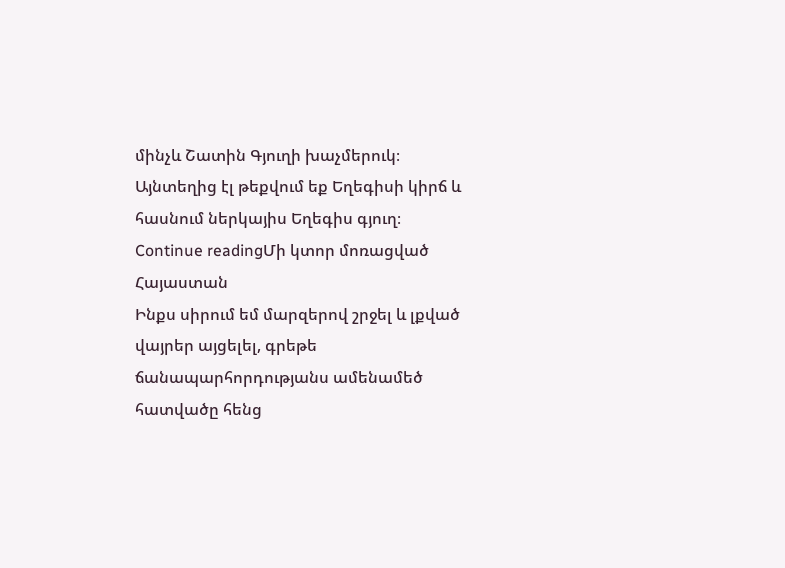մինչև Շատին Գյուղի խաչմերուկ։ Այնտեղից էլ թեքվում եք Եղեգիսի կիրճ և հասնում ներկայիս Եղեգիս գյուղ։
Continue readingՄի կտոր մոռացված Հայաստան
Ինքս սիրում եմ մարզերով շրջել և լքված վայրեր այցելել, գրեթե ճանապարհորդությանս ամենամեծ հատվածը հենց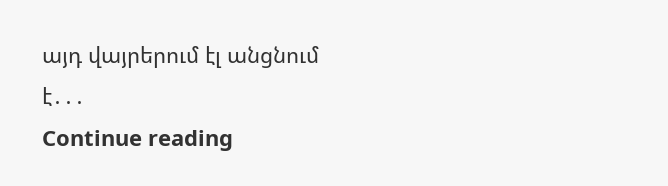այդ վայրերում էլ անցնում է․․․
Continue reading